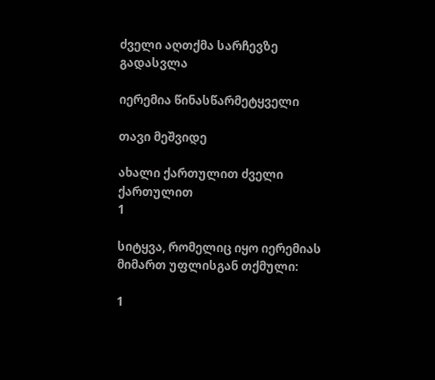ძველი აღთქმა სარჩევზე გადასვლა

იერემია წინასწარმეტყველი

თავი მეშვიდე

ახალი ქართულით ძველი ქართულით
1

სიტყვა, რომელიც იყო იერემიას მიმართ უფლისგან თქმული:

1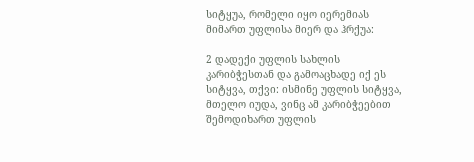სიტყუა, რომელი იყო იერემიას მიმართ უფლისა მიერ და ჰრქუა:

2 დადექი უფლის სახლის კარიბჭესთან და გამოაცხადე იქ ეს სიტყვა, თქვი: ისმინე უფლის სიტყვა, მთელო იუდა, ვინც ამ კარიბჭეებით შემოდიხართ უფლის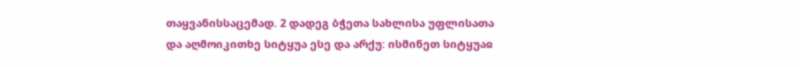თაყვანისსაცემად. 2 დადეგ ბჭეთა სახლისა უფლისათა და აღმოიკითხე სიტყუა ესე და არქუ: ისმინეთ სიტყუაჲ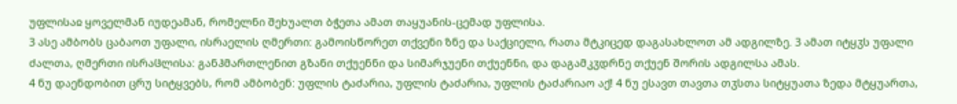უფლისაჲ ყოველმან იუდეამან, რომელნი შეხუალთ ბჭეთა ამათ თაყუანის-ცემად უფლისა.
3 ასე ამბობს ცაბაოთ უფალი, ისრაელის ღმერთი: გამოისწორეთ თქვენი ზნე და საქციელი, რათა მტკიცედ დაგასახლოთ ამ ადგილზე. 3 ამათ იტყჳს უფალი ძალთა, ღმერთი ისრაჱლისა: განჰმართლენით გზანი თქუენნი და სიმარჯუენი თქუენნი, და დაგამკჳდრნე თქუენ შორის ადგილსა ამას.
4 ნუ დაენდობით ცრუ სიტყვებს, რომ ამბობენ: უფლის ტაძარია, უფლის ტაძარია, უფლის ტაძარიაო აქ! 4 ნუ ესავთ თავთა თჳსთა სიტყუათა ზედა მტყუართა,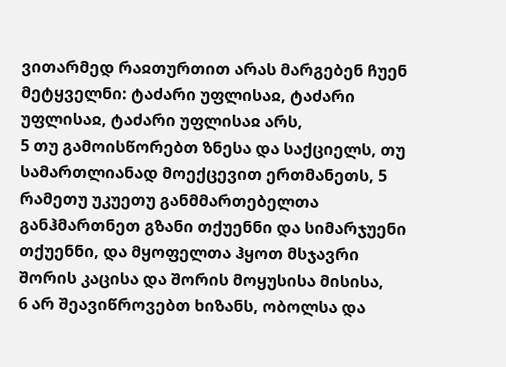ვითარმედ რაჲთურთით არას მარგებენ ჩუენ მეტყველნი: ტაძარი უფლისაჲ, ტაძარი უფლისაჲ, ტაძარი უფლისაჲ არს,
5 თუ გამოისწორებთ ზნესა და საქციელს, თუ სამართლიანად მოექცევით ერთმანეთს, 5 რამეთუ უკუეთუ განმმართებელთა განჰმართნეთ გზანი თქუენნი და სიმარჯუენი თქუენნი, და მყოფელთა ჰყოთ მსჯავრი შორის კაცისა და შორის მოყუსისა მისისა,
6 არ შეავიწროვებთ ხიზანს, ობოლსა და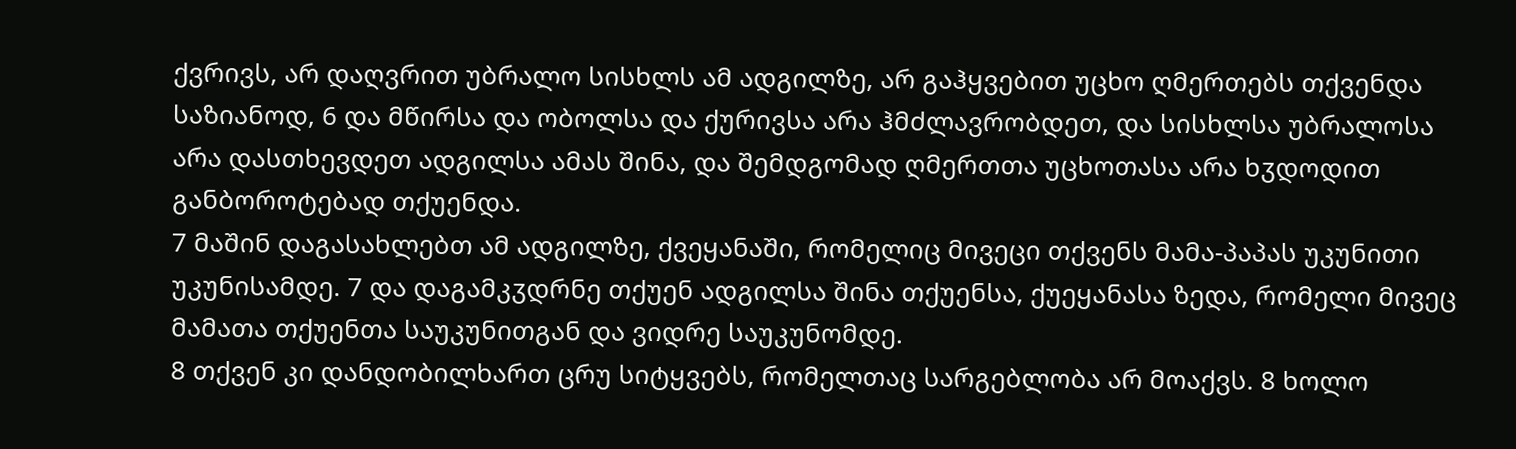ქვრივს, არ დაღვრით უბრალო სისხლს ამ ადგილზე, არ გაჰყვებით უცხო ღმერთებს თქვენდა საზიანოდ, 6 და მწირსა და ობოლსა და ქურივსა არა ჰმძლავრობდეთ, და სისხლსა უბრალოსა არა დასთხევდეთ ადგილსა ამას შინა, და შემდგომად ღმერთთა უცხოთასა არა ხჳდოდით განბოროტებად თქუენდა.
7 მაშინ დაგასახლებთ ამ ადგილზე, ქვეყანაში, რომელიც მივეცი თქვენს მამა-პაპას უკუნითი უკუნისამდე. 7 და დაგამკჳდრნე თქუენ ადგილსა შინა თქუენსა, ქუეყანასა ზედა, რომელი მივეც მამათა თქუენთა საუკუნითგან და ვიდრე საუკუნომდე.
8 თქვენ კი დანდობილხართ ცრუ სიტყვებს, რომელთაც სარგებლობა არ მოაქვს. 8 ხოლო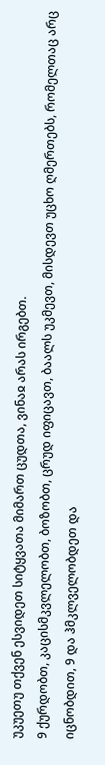უკუეთუ თქვენ ესვიდეთ სიტყვათა მიმართ ცუდთა, ვინაჲ არას ირგებთ.
9 ქურდობთ, კაცისმკვლელობთ, ბოზობთ, ცრუდ იფიცავთ, ბაალს უკმევთ, მისდევთ უცხო ღმერთებს, რომელთაც არც იცნობდით, 9 და ჰმკლველობდეთ და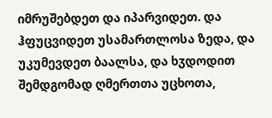იმრუშებდეთ და იპარვიდეთ. და ჰფუცვიდეთ უსამართლოსა ზედა, და უკუმევდეთ ბაალსა, და ხჳდოდით შემდგომად ღმერთთა უცხოთა,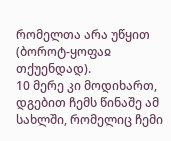რომელთა არა უწყით (ბოროტ-ყოფაჲ თქუენდად).
10 მერე კი მოდიხართ, დგებით ჩემს წინაშე ამ სახლში, რომელიც ჩემი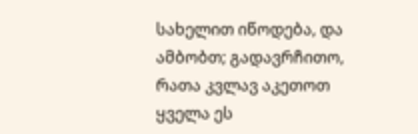სახელით იწოდება, და ამბობთ; გადავრჩითო, რათა კვლავ აკეთოთ ყველა ეს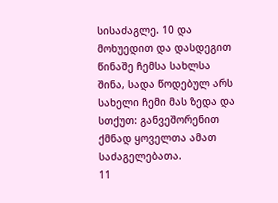სისაძაგლე. 10 და მოხუედით და დასდეგით წინაშე ჩემსა სახლსა შინა, სადა წოდებულ არს სახელი ჩემი მას ზედა და სთქუთ: განვეშორენით ქმნად ყოველთა ამათ საძაგელებათა.
11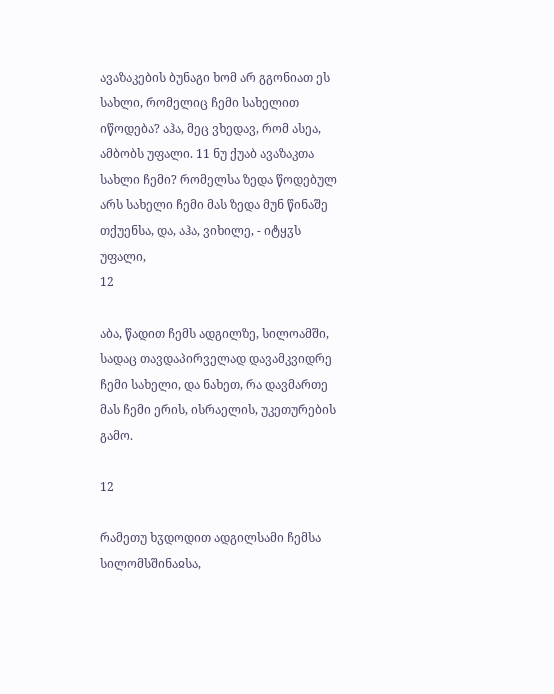ავაზაკების ბუნაგი ხომ არ გგონიათ ეს სახლი, რომელიც ჩემი სახელით იწოდება? აჰა, მეც ვხედავ, რომ ასეა, ამბობს უფალი. 11 ნუ ქუაბ ავაზაკთა სახლი ჩემი? რომელსა ზედა წოდებულ არს სახელი ჩემი მას ზედა მუნ წინაშე თქუენსა, და, აჰა, ვიხილე, - იტყჳს უფალი,
12

აბა, წადით ჩემს ადგილზე, სილოამში, სადაც თავდაპირველად დავამკვიდრე ჩემი სახელი, და ნახეთ, რა დავმართე მას ჩემი ერის, ისრაელის, უკეთურების გამო.

12

რამეთუ ხჳდოდით ადგილსამი ჩემსა სილომსშინაჲსა,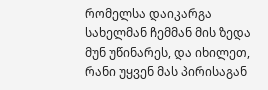რომელსა დაიკარგა სახელმან ჩემმან მის ზედა მუნ უწინარეს, და იხილეთ, რანი უყვენ მას პირისაგან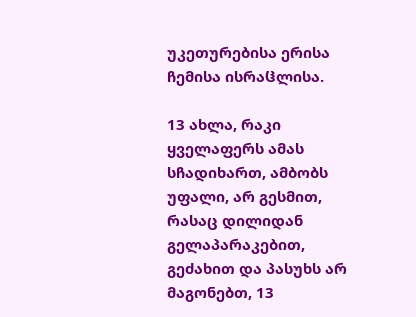უკეთურებისა ერისა ჩემისა ისრაჱლისა.

13 ახლა, რაკი ყველაფერს ამას სჩადიხართ, ამბობს უფალი, არ გესმით, რასაც დილიდან გელაპარაკებით, გეძახით და პასუხს არ მაგონებთ, 13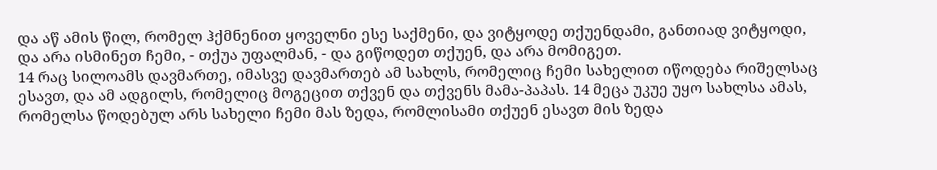და აწ ამის წილ, რომელ ჰქმნენით ყოველნი ესე საქმენი, და ვიტყოდე თქუენდამი, განთიად ვიტყოდი, და არა ისმინეთ ჩემი, - თქუა უფალმან, - და გიწოდეთ თქუენ, და არა მომიგეთ.
14 რაც სილოამს დავმართე, იმასვე დავმართებ ამ სახლს, რომელიც ჩემი სახელით იწოდება რიშელსაც ესავთ, და ამ ადგილს, რომელიც მოგეცით თქვენ და თქვენს მამა-პაპას. 14 მეცა უკუე უყო სახლსა ამას, რომელსა წოდებულ არს სახელი ჩემი მას ზედა, რომლისამი თქუენ ესავთ მის ზედა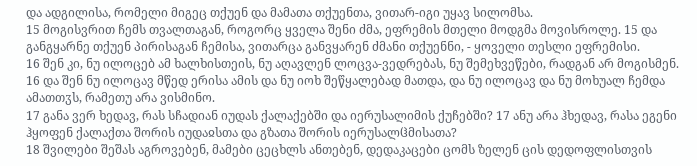და ადგილისა, რომელი მიგეც თქუენ და მამათა თქუენთა, ვითარ-იგი უყავ სილომსა.
15 მოგისვრით ჩემს თვალთაგან, როგორც ყველა შენი ძმა, ეფრემის მთელი მოდგმა მოვისროლე. 15 და განგყარნე თქუენ პირისაგან ჩემისა, ვითარცა განვყარენ ძმანი თქუენნი, - ყოველი თესლი ეფრემისი.
16 შენ კი, ნუ ილოცებ ამ ხალხისთეის, ნუ აღავლენ ლოცვა-ვედრებას, ნუ შემეხვეწები, რადგან არ მოგისმენ. 16 და შენ ნუ ილოცავ მწედ ერისა ამის და ნუ იოხ შეწყალებად მათდა, და ნუ ილოცავ და ნუ მოხუალ ჩემდა ამათთჳს, რამეთუ არა ვისმინო.
17 განა ვერ ხედავ, რას სჩადიან იუდას ქალაქებში და იერუსალიმის ქუჩებში? 17 ანუ არა ჰხედავ, რასა ეგენი ჰყოფენ ქალაქთა შორის იუდაჲსთა და გზათა შორის იერუსალჱმისათა?
18 შვილები შეშას აგროვებენ, მამები ცეცხლს ანთებენ, დედაკაცები ცომს ზელენ ცის დედოფლისთვის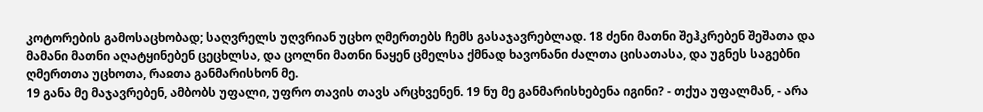კოტორების გამოსაცხობად; საღვრელს უღვრიან უცხო ღმერთებს ჩემს გასაჯავრებლად. 18 ძენი მათნი შეჰკრებენ შეშათა და მამანი მათნი აღატყინებენ ცეცხლსა, და ცოლნი მათნი ნაყენ ცმელსა ქმნად ხავონანი ძალთა ცისათასა, და უგნეს საგებნი ღმერთთა უცხოთა, რაჲთა განმარისხონ მე.
19 განა მე მაჯავრებენ, ამბობს უფალი, უფრო თავის თავს არცხვენენ. 19 ნუ მე განმარისხებენა იგინი? - თქუა უფალმან, - არა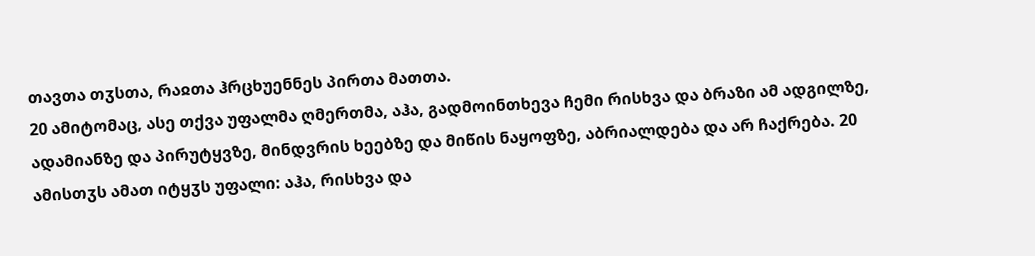თავთა თჳსთა, რაჲთა ჰრცხუენნეს პირთა მათთა.
20 ამიტომაც, ასე თქვა უფალმა ღმერთმა, აჰა, გადმოინთხევა ჩემი რისხვა და ბრაზი ამ ადგილზე, ადამიანზე და პირუტყვზე, მინდვრის ხეებზე და მიწის ნაყოფზე, აბრიალდება და არ ჩაქრება. 20 ამისთჳს ამათ იტყჳს უფალი: აჰა, რისხვა და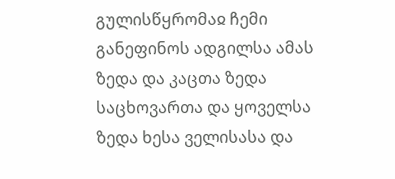გულისწყრომაჲ ჩემი განეფინოს ადგილსა ამას ზედა და კაცთა ზედა საცხოვართა და ყოველსა ზედა ხესა ველისასა და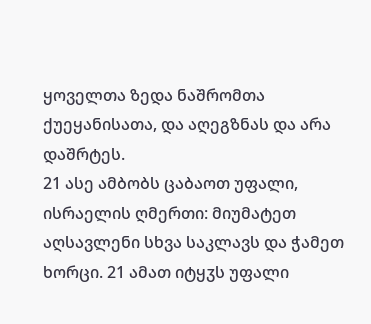ყოველთა ზედა ნაშრომთა ქუეყანისათა, და აღეგზნას და არა დაშრტეს.
21 ასე ამბობს ცაბაოთ უფალი, ისრაელის ღმერთი: მიუმატეთ აღსავლენი სხვა საკლავს და ჭამეთ ხორცი. 21 ამათ იტყჳს უფალი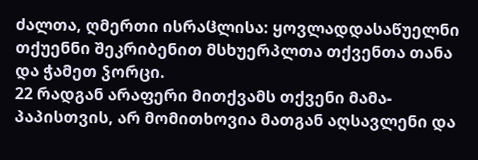ძალთა, ღმერთი ისრაჱლისა: ყოვლადდასაწუელნი თქუენნი შეკრიბენით მსხუერპლთა თქვენთა თანა და ჭამეთ ჴორცი.
22 რადგან არაფერი მითქვამს თქვენი მამა-პაპისთვის, არ მომითხოვია მათგან აღსავლენი და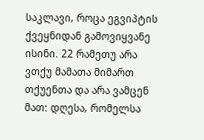საკლავი, როცა ეგვიპტის ქვეყნიდან გამოვიყვანე ისინი. 22 რამეთუ არა ვთქუ მამათა მიმართ თქუენთა და არა ვამცენ მათ: დღესა, რომელსა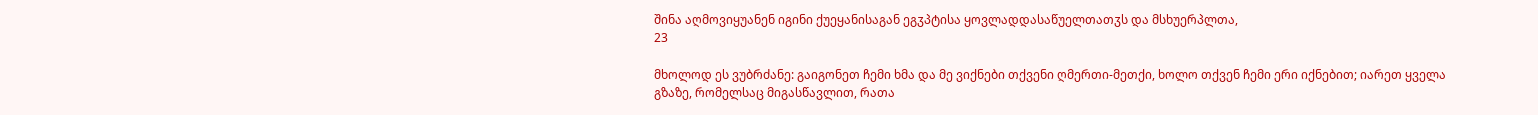შინა აღმოვიყუანენ იგინი ქუეყანისაგან ეგჳპტისა ყოვლადდასაწუელთათჳს და მსხუერპლთა,
23

მხოლოდ ეს ვუბრძანე: გაიგონეთ ჩემი ხმა და მე ვიქნები თქვენი ღმერთი-მეთქი, ხოლო თქვენ ჩემი ერი იქნებით; იარეთ ყველა გზაზე, რომელსაც მიგასწავლით, რათა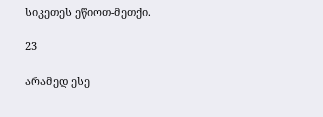სიკეთეს ეწიოთ-მეთქი.

23

არამედ ესე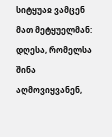სიტყუაჲ ვამცენ მათ მეტყუელმან: დღესა, რომელსა შინა აღმოვიყვანენ,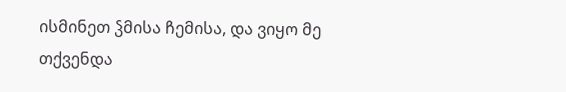ისმინეთ ჴმისა ჩემისა, და ვიყო მე თქვენდა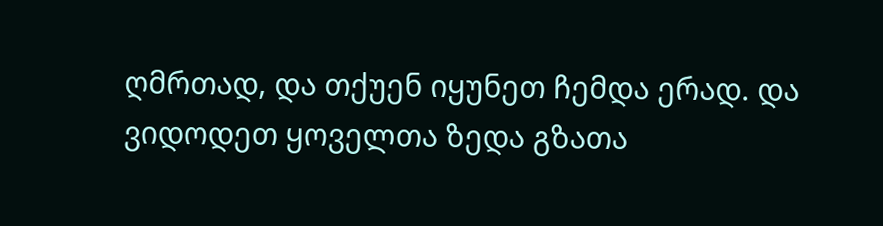ღმრთად, და თქუენ იყუნეთ ჩემდა ერად. და ვიდოდეთ ყოველთა ზედა გზათა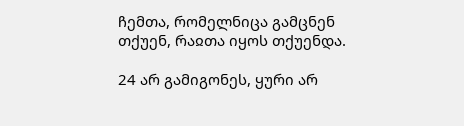ჩემთა, რომელნიცა გამცნენ თქუენ, რაჲთა იყოს თქუენდა.

24 არ გამიგონეს, ყური არ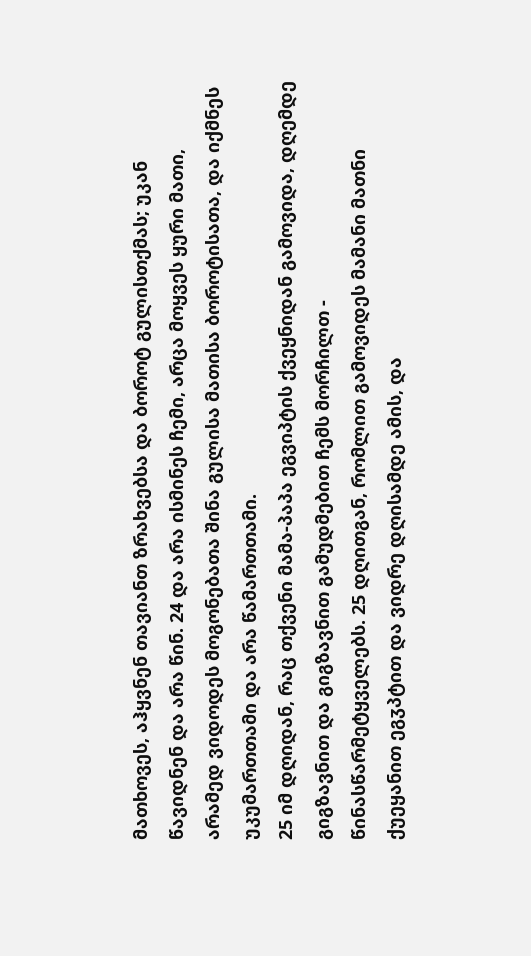მათხოვეს, აჰყვნენ თავიანთ ზრახვებსა და ბოროტ გულისთქმას; უკან წავიდნენ და არა წინ. 24 და არა ისმინეს ჩემი, არცა მოყვეს ყური მათი, არამედ ვიდოდეს მოგონებათა შინა გულისა მათისა ბოროტისათა, და იქმნეს უკუმართთამი და არა წამართთამი.
25 იმ დღიდან, რაც თქვენი მამა-პაპა ეგვიპტის ქვეყნიდან გამოვიდა, დღემდე გიგზავნით და გიგზავნით გამუდმებით ჩემს მორჩილთ - წინასწარმეტყველებს. 25 დღითგან, რომლით გამოვიდეს მამანი მათნი ქუეყანით ეგჳპტით და ვიდრე დღისამდე ამის, და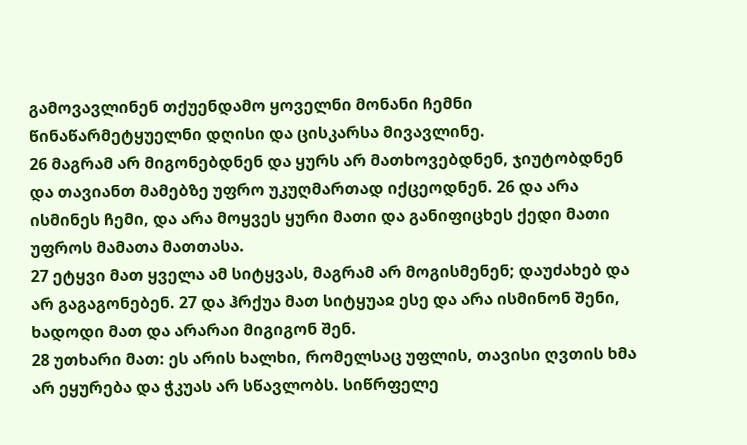გამოვავლინენ თქუენდამო ყოველნი მონანი ჩემნი წინაწარმეტყუელნი დღისი და ცისკარსა მივავლინე.
26 მაგრამ არ მიგონებდნენ და ყურს არ მათხოვებდნენ, ჯიუტობდნენ და თავიანთ მამებზე უფრო უკუღმართად იქცეოდნენ. 26 და არა ისმინეს ჩემი, და არა მოყვეს ყური მათი და განიფიცხეს ქედი მათი უფროს მამათა მათთასა.
27 ეტყვი მათ ყველა ამ სიტყვას, მაგრამ არ მოგისმენენ; დაუძახებ და არ გაგაგონებენ. 27 და ჰრქუა მათ სიტყუაჲ ესე და არა ისმინონ შენი, ხადოდი მათ და არარაი მიგიგონ შენ.
28 უთხარი მათ: ეს არის ხალხი, რომელსაც უფლის, თავისი ღვთის ხმა არ ეყურება და ჭკუას არ სწავლობს. სიწრფელე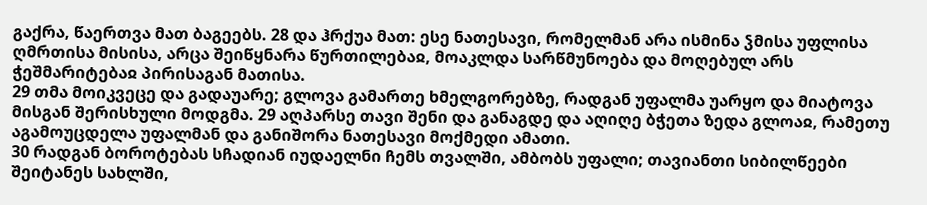გაქრა, წაერთვა მათ ბაგეებს. 28 და ჰრქუა მათ: ესე ნათესავი, რომელმან არა ისმინა ჴმისა უფლისა ღმრთისა მისისა, არცა შეიწყნარა წურთილებაჲ, მოაკლდა სარწმუნოება და მოღებულ არს ჭეშმარიტებაჲ პირისაგან მათისა.
29 თმა მოიკვეცე და გადაუარე; გლოვა გამართე ხმელგორებზე, რადგან უფალმა უარყო და მიატოვა მისგან შერისხული მოდგმა. 29 აღპარსე თავი შენი და განაგდე და აღიღე ბჭეთა ზედა გლოაჲ, რამეთუ აგამოუცდელა უფალმან და განიშორა ნათესავი მოქმედი ამათი.
30 რადგან ბოროტებას სჩადიან იუდაელნი ჩემს თვალში, ამბობს უფალი; თავიანთი სიბილწეები შეიტანეს სახლში,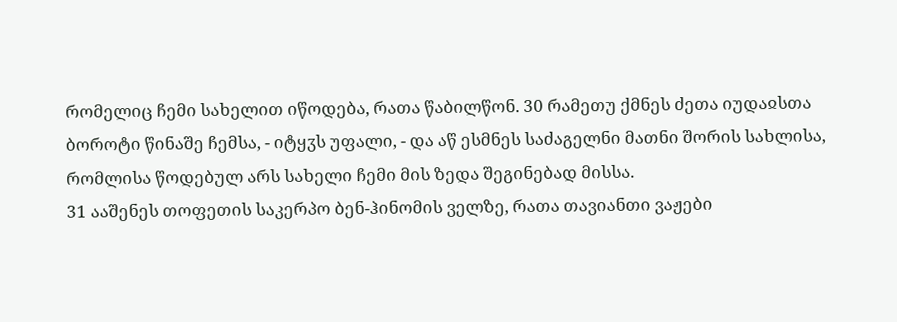რომელიც ჩემი სახელით იწოდება, რათა წაბილწონ. 30 რამეთუ ქმნეს ძეთა იუდაჲსთა ბოროტი წინაშე ჩემსა, - იტყჳს უფალი, - და აწ ესმნეს საძაგელნი მათნი შორის სახლისა, რომლისა წოდებულ არს სახელი ჩემი მის ზედა შეგინებად მისსა.
31 ააშენეს თოფეთის საკერპო ბენ-ჰინომის ველზე, რათა თავიანთი ვაჟები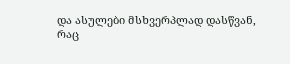და ასულები მსხვერპლად დასწვან, რაც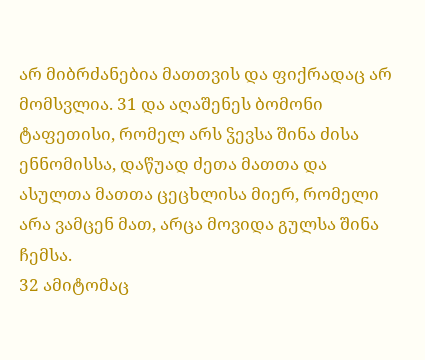არ მიბრძანებია მათთვის და ფიქრადაც არ მომსვლია. 31 და აღაშენეს ბომონი ტაფეთისი, რომელ არს ჴევსა შინა ძისა ენნომისსა, დაწუად ძეთა მათთა და ასულთა მათთა ცეცხლისა მიერ, რომელი არა ვამცენ მათ, არცა მოვიდა გულსა შინა ჩემსა.
32 ამიტომაც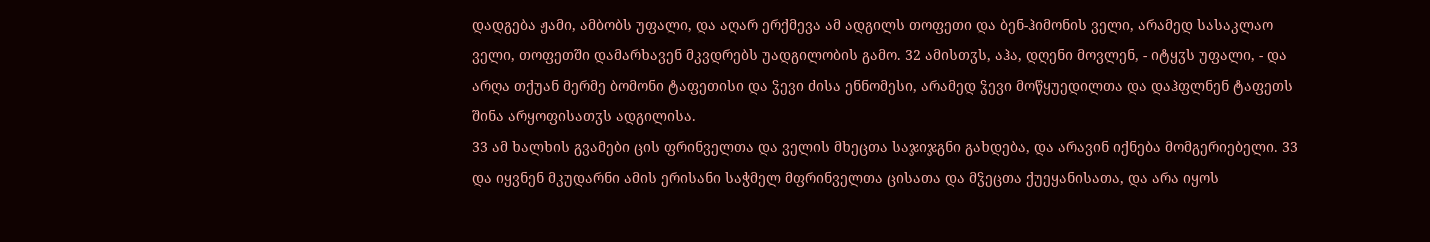დადგება ჟამი, ამბობს უფალი, და აღარ ერქმევა ამ ადგილს თოფეთი და ბენ-ჰიმონის ველი, არამედ სასაკლაო ველი, თოფეთში დამარხავენ მკვდრებს უადგილობის გამო. 32 ამისთჳს, აჰა, დღენი მოვლენ, - იტყჳს უფალი, - და არღა თქუან მერმე ბომონი ტაფეთისი და ჴევი ძისა ენნომესი, არამედ ჴევი მოწყუედილთა და დაჰფლნენ ტაფეთს შინა არყოფისათჳს ადგილისა.
33 ამ ხალხის გვამები ცის ფრინველთა და ველის მხეცთა საჯიჯგნი გახდება, და არავინ იქნება მომგერიებელი. 33 და იყვნენ მკუდარნი ამის ერისანი საჭმელ მფრინველთა ცისათა და მჴეცთა ქუეყანისათა, და არა იყოს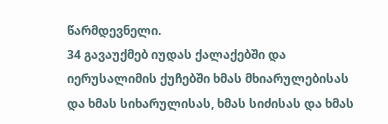წარმდევნელი.
34 გავაუქმებ იუდას ქალაქებში და იერუსალიმის ქუჩებში ხმას მხიარულებისას და ხმას სიხარულისას, ხმას სიძისას და ხმას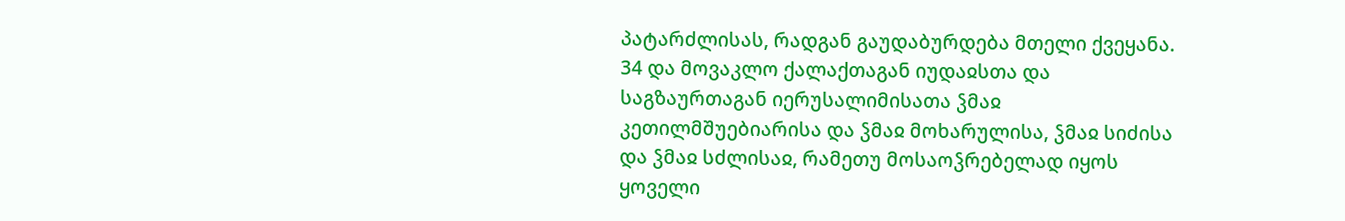პატარძლისას, რადგან გაუდაბურდება მთელი ქვეყანა. 34 და მოვაკლო ქალაქთაგან იუდაჲსთა და საგზაურთაგან იერუსალიმისათა ჴმაჲ კეთილმშუებიარისა და ჴმაჲ მოხარულისა, ჴმაჲ სიძისა და ჴმაჲ სძლისაჲ, რამეთუ მოსაოჴრებელად იყოს ყოველი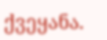ქვეყანა.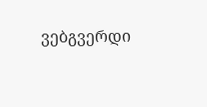ვებგვერდი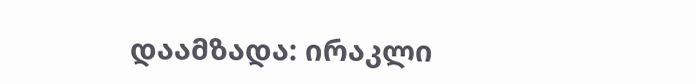დაამზადა: ირაკლი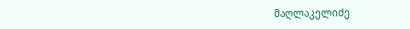მაღლაკელიძე